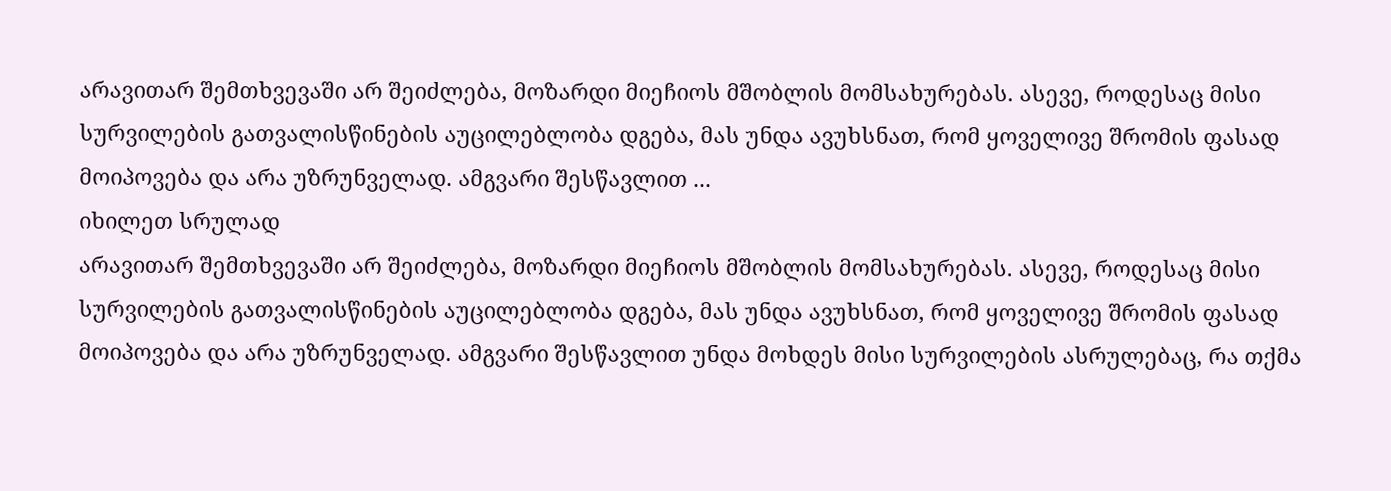არავითარ შემთხვევაში არ შეიძლება, მოზარდი მიეჩიოს მშობლის მომსახურებას. ასევე, როდესაც მისი სურვილების გათვალისწინების აუცილებლობა დგება, მას უნდა ავუხსნათ, რომ ყოველივე შრომის ფასად მოიპოვება და არა უზრუნველად. ამგვარი შესწავლით ...
იხილეთ სრულად
არავითარ შემთხვევაში არ შეიძლება, მოზარდი მიეჩიოს მშობლის მომსახურებას. ასევე, როდესაც მისი სურვილების გათვალისწინების აუცილებლობა დგება, მას უნდა ავუხსნათ, რომ ყოველივე შრომის ფასად მოიპოვება და არა უზრუნველად. ამგვარი შესწავლით უნდა მოხდეს მისი სურვილების ასრულებაც, რა თქმა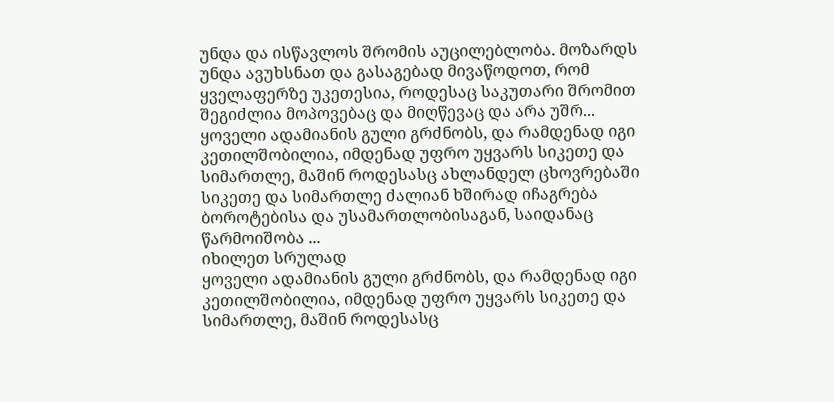უნდა და ისწავლოს შრომის აუცილებლობა. მოზარდს უნდა ავუხსნათ და გასაგებად მივაწოდოთ, რომ ყველაფერზე უკეთესია, როდესაც საკუთარი შრომით შეგიძლია მოპოვებაც და მიღწევაც და არა უშრ...
ყოველი ადამიანის გული გრძნობს, და რამდენად იგი კეთილშობილია, იმდენად უფრო უყვარს სიკეთე და სიმართლე, მაშინ როდესასც ახლანდელ ცხოვრებაში სიკეთე და სიმართლე ძალიან ხშირად იჩაგრება ბოროტებისა და უსამართლობისაგან, საიდანაც წარმოიშობა ...
იხილეთ სრულად
ყოველი ადამიანის გული გრძნობს, და რამდენად იგი კეთილშობილია, იმდენად უფრო უყვარს სიკეთე და სიმართლე, მაშინ როდესასც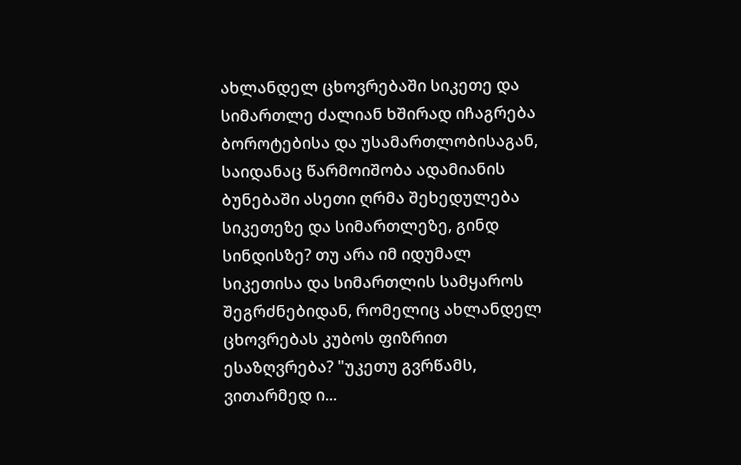ახლანდელ ცხოვრებაში სიკეთე და სიმართლე ძალიან ხშირად იჩაგრება ბოროტებისა და უსამართლობისაგან, საიდანაც წარმოიშობა ადამიანის ბუნებაში ასეთი ღრმა შეხედულება სიკეთეზე და სიმართლეზე, გინდ სინდისზე? თუ არა იმ იდუმალ სიკეთისა და სიმართლის სამყაროს შეგრძნებიდან, რომელიც ახლანდელ ცხოვრებას კუბოს ფიზრით ესაზღვრება? "უკეთუ გვრწამს, ვითარმედ ი...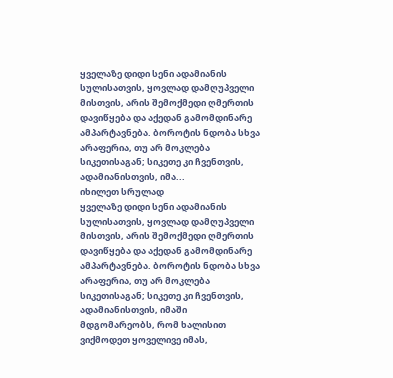ყველაზე დიდი სენი ადამიანის სულისათვის, ყოვლად დამღუპველი მისთვის, არის შემოქმედი ღმერთის დავიწყება და აქედან გამომდინარე ამპარტავნება. ბოროტის ნდობა სხვა არაფერია, თუ არ მოკლება სიკეთისაგან; სიკეთე კი ჩვენთვის, ადამიანისთვის, იმა...
იხილეთ სრულად
ყველაზე დიდი სენი ადამიანის სულისათვის, ყოვლად დამღუპველი მისთვის, არის შემოქმედი ღმერთის დავიწყება და აქედან გამომდინარე ამპარტავნება. ბოროტის ნდობა სხვა არაფერია, თუ არ მოკლება სიკეთისაგან; სიკეთე კი ჩვენთვის, ადამიანისთვის, იმაში მდგომარეობს, რომ ხალისით ვიქმოდეთ ყოველივე იმას,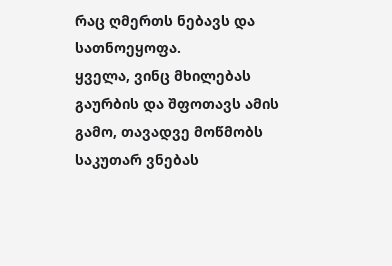რაც ღმერთს ნებავს და სათნოეყოფა.
ყველა, ვინც მხილებას გაურბის და შფოთავს ამის გამო, თავადვე მოწმობს საკუთარ ვნებას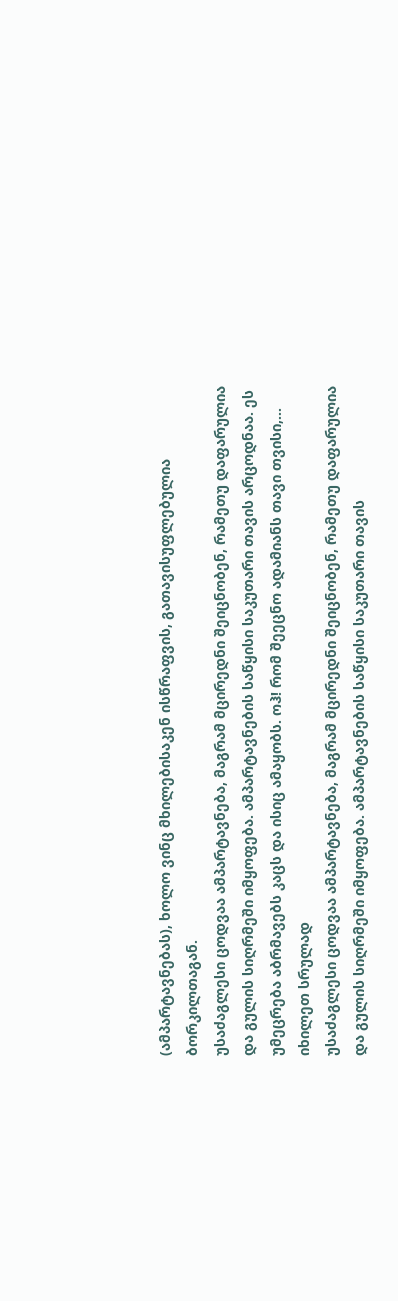(ამპარტავნებას), ხოლო ვინც მხილებისაკენ ისწრაფვის, გათავისუფლებულია ბორკილთაგან.
უსაძაგლესი ცოდვაა ამპარტავნება, მაგრამ მცირედნი შეიცნობენ, რამეთუ დაფარულია და გულის სიღრმეში იმყოფება. ამპარტავნების საწყისი საკუთარი თავის არცოდნაა. ეს უმეცრება აბრმავებს კაცს და ისიც ამაყობს. ოჰ! რომ შეეცნო ადამიანს თავი თვისი,...
იხილეთ სრულად
უსაძაგლესი ცოდვაა ამპარტავნება, მაგრამ მცირედნი შეიცნობენ, რამეთუ დაფარულია და გულის სიღრმეში იმყოფება. ამპარტავნების საწყისი საკუთარი თავის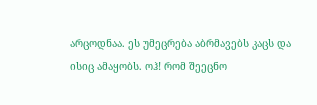არცოდნაა. ეს უმეცრება აბრმავებს კაცს და ისიც ამაყობს. ოჰ! რომ შეეცნო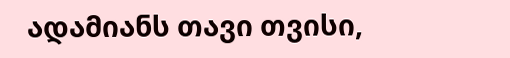ადამიანს თავი თვისი,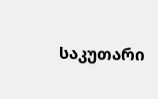საკუთარი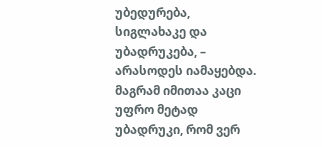უბედურება, სიგლახაკე და უბადრუკება, – არასოდეს იამაყებდა. მაგრამ იმითაა კაცი უფრო მეტად უბადრუკი, რომ ვერ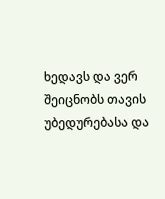ხედავს და ვერ შეიცნობს თავის უბედურებასა და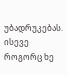უბადრუკებას. ისევე როგორც ხე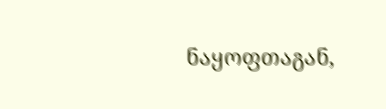ნაყოფთაგან,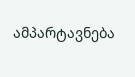ამპარტავნება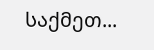საქმეთ...